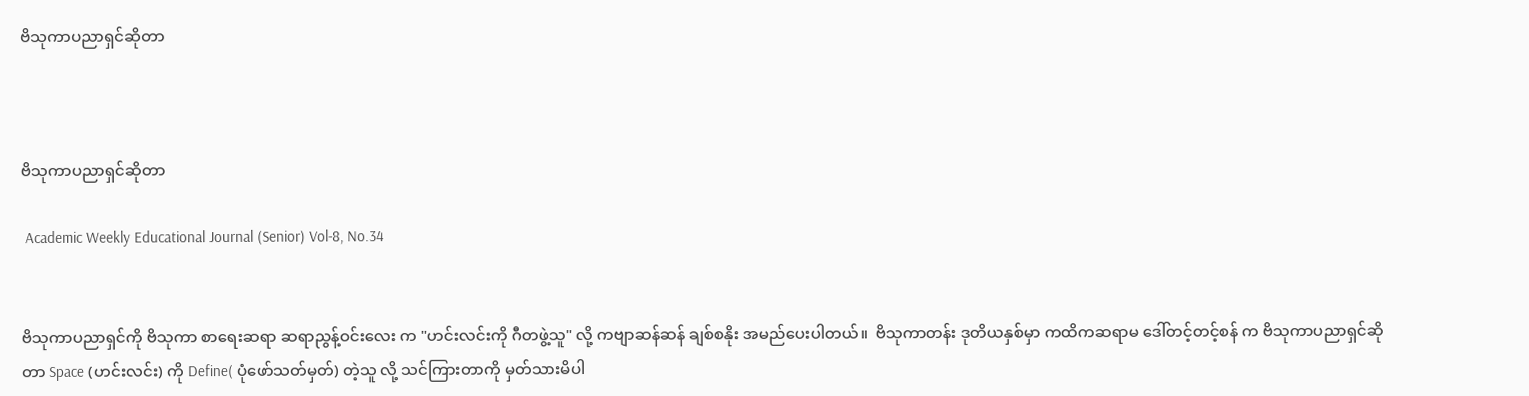ဗိသုကာပညာရှင်ဆိုတာ



ဗိသုကာပညာရှင်ဆိုတာ

 Academic Weekly Educational Journal (Senior) Vol-8, No.34


ဗိသုကာပညာရှင်ကို ဗိသုကာ စာရေးဆရာ ဆရာညွန့်ဝင်းလေး က "ဟင်းလင်းကို ဂီတဖွဲ့သူ" လို့ ကဗျာဆန်ဆန် ချစ်စနိုး အမည်ပေးပါတယ်။  ဗိသုကာတန်း ဒုတိယနှစ်မှာ ကထိကဆရာမ ဒေါ်တင့်တင့်စန် က ဗိသုကာပညာရှင်ဆိုတာ Space (ဟင်းလင်း) ကို Define( ပုံဖော်သတ်မှတ်) တဲ့သူ လို့ သင်ကြားတာကို မှတ်သားမိပါ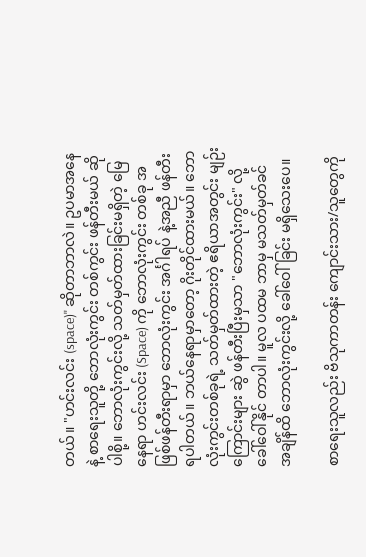တယ်။ "ဟင်းလင်း (space)" ဆိုတာဘာလဲ။ ဥပမာအနေနဲ့ စာရေးသူတို့ ဘောလုံးကွင်း တစ်ကွင်း ဖန်တီးမယ် ဆိုပါစို့။ ဘောလုံးကွင်းလို့ သတ်မှတ်ထားခြင်းမရှိတဲ့ မြေနေရာ ဟင်းလင်း (Space) ကို ဘောလုံးကွင်း တစ်ခု အဖြစ်ဖန်တီးရာမှာ ဘောလုံးကွင်း အင်္ဂါရပ် နဲ့အညီ ဖန်တီးရပါတယ်။ ဘယ်နေရာမှာတော့ ဂိုးတိုင်ထားမယ်။ ဘောလုံးကွင်းတစ်ခုရဲ့ သတ်မှတ်ထားတဲ့ ဧရိယာအတွင်း မျဉ်းကြောင်းများ ဆွဲ ဖန်တီးပြီးမှသာ "ဘောလုံးကွင်း" လို့ ခေါ်ဝေါ်နိုင် တာပါ။ မူလ ပထမ ဘာမှ မသတ်မှတ်ခင် အချိန်ထိ ဘောလုံးကွင်းလို့ ခေါ်ဝေါ်ခြင်း မရှိသေးပေ။

စာရေးသူလည်း ဗိသုကာတန်း ကျောင်းသား/သူတွေကို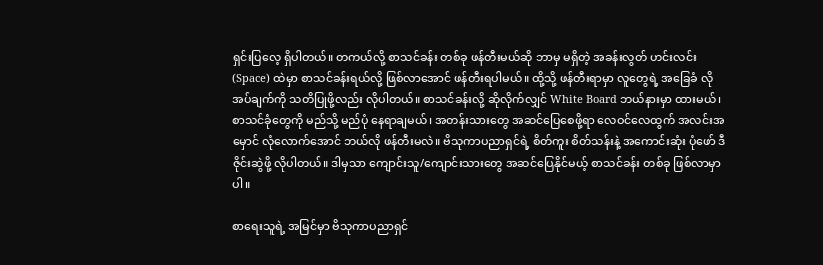ရှင်းပြလေ့ ရှိပါတယ်။ တကယ်လို့ စာသင်ခန်း တစ်ခု ဖန်တီးမယ်ဆို ဘာမှ မရှိတဲ့ အခန်းလွတ် ဟင်းလင်း (Space) ထဲမှာ စာသင်ခန်းရယ်လို့ ဖြစ်လာအောင် ဖန်တီးရပါမယ်။ ထို့သို့ ဖန်တီးရာမှာ လူတွေရဲ့ အခြေခံ လိုအပ်ချက်ကို သတိပြုဖို့လည်း လိုပါတယ်။ စာသင်ခန်းလို့ ဆိုလိုက်လျှင် White Board ဘယ်နားမှာ ထားမယ်၊ စာသင်ခုံတွေကို မည်သို့ မည်ပုံ နေရာချမယ်၊ အတန်းသားတွေ အဆင်ပြေစေဖို့ရာ လေဝင်လေထွက် အလင်းအမှောင် လုံလောက်အောင် ဘယ်လို ဖန်တီးမလဲ။ ဗိသုကာပညာရှင်ရဲ့ စိတ်ကူး စိတ်သန်းနဲ့ အကောင်းဆုံး ပုံဖော် ဒီဇိုင်းဆွဲဖို့ လိုပါတယ်။ ဒါမှသာ ကျောင်းသူ/ကျောင်းသားတွေ အဆင်ပြေနိုင်မယ့် စာသင်ခန်း တစ်ခု ဖြစ်လာမှာပါ။

စာရေးသူရဲ့ အမြင်မှာ ဗိသုကာပညာရှင်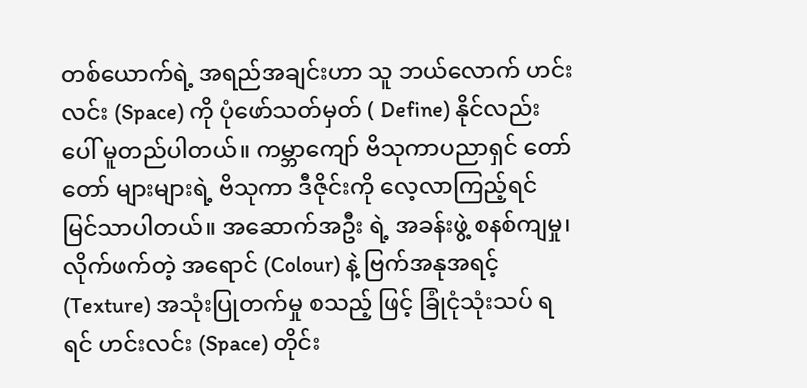တစ်ယောက်ရဲ့ အရည်အချင်းဟာ သူ ဘယ်လောက် ဟင်းလင်း (Space) ကို ပုံဖော်သတ်မှတ် ( Define) နိုင်လည်းပေါ် မူတည်ပါတယ်။ ကမ္ဘာကျော် ဗိသုကာပညာရှင် တော်တော် များများရဲ့ ဗိသုကာ ဒီဇိုင်းကို လေ့လာကြည့်ရင် မြင်သာပါတယ်။ အဆောက်အဦး ရဲ့ အခန်းဖွဲ့ စနစ်ကျမှု၊ လိုက်ဖက်တဲ့ အရောင် (Colour) နဲ့ ဗြက်အနုအရင့် (Texture) အသုံးပြုတက်မှု စသည့် ဖြင့် ခြုံငုံသုံးသပ် ရရင် ဟင်းလင်း (Space) တိုင်း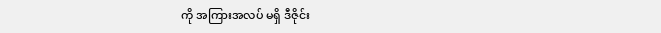ကို အကြားအလပ် မရှိ ဒီဇိုင်း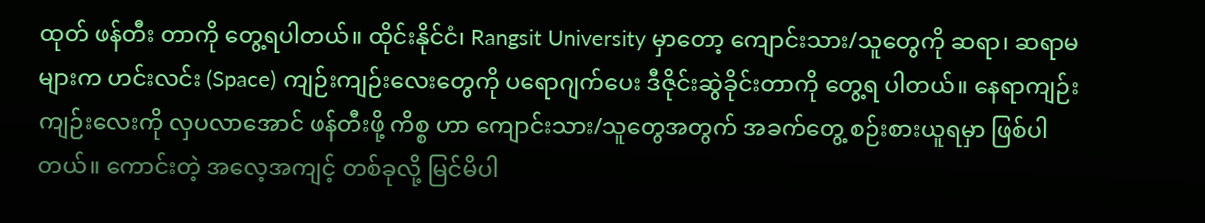ထုတ် ဖန်တီး တာကို တွေ့ရပါတယ်။ ထိုင်းနိုင်ငံ၊ Rangsit University မှာတော့ ကျောင်းသား/သူတွေကို ဆရာ၊ ဆရာမများက ဟင်းလင်း (Space) ကျဉ်းကျဉ်းလေးတွေကို ပရောဂျက်ပေး ဒီဇိုင်းဆွဲခိုင်းတာကို တွေ့ရ ပါတယ်။ နေရာကျဉ်းကျဉ်းလေးကို လှပလာအောင် ဖန်တီးဖို့ ကိစ္စ ဟာ ကျောင်းသား/သူတွေအတွက် အခက်တွေ့ စဉ်းစားယူရမှာ ဖြစ်ပါတယ်။ ကောင်းတဲ့ အလေ့အကျင့် တစ်ခုလို့ မြင်မိပါ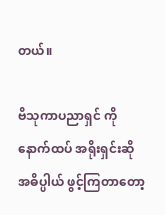တယ်။

ဗိသုကာပညာရှင် ကို နောက်ထပ် အရိုးရှင်းဆို အဓိပ္ပါယ် ဖွင့်ကြတာတော့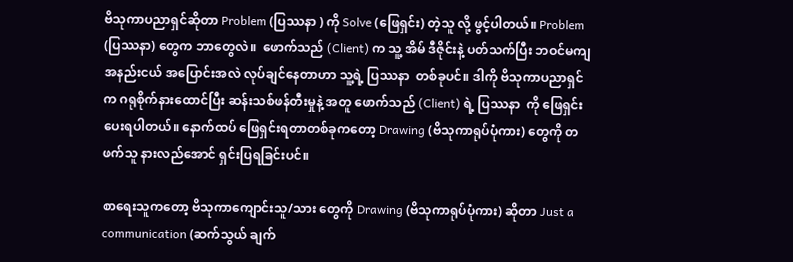ဗိသုကာပညာရှင်ဆိုတာ Problem (ပြဿနာ ) ကို Solve (ဖြေရှင်း) တဲ့သူ လို့ ဖွင့်ပါတယ်။ Problem (ပြဿနာ) တွေက ဘာတွေလဲ။  ဖောက်သည် (Client) က သူ့ အိမ် ဒီဇိုင်းနဲ့ ပတ်သက်ပြီး ဘဝင်မကျ အနည်းငယ် အပြောင်းအလဲ လုပ်ချင်နေတာဟာ သူ့ရဲ့ ပြဿနာ  တစ်ခုပင်။ ဒါကို ဗိသုကာပညာရှင်က ဂရုစိုက်နားထောင်ပြီး ဆန်းသစ်ဖန်တီးမှုနဲ့ အတူ ဖောက်သည် (Client) ရဲ့ ပြဿနာ  ကို ဖြေရှင်းပေးရပါတယ်။ နောက်ထပ် ဖြေရှင်းရတာတစ်ခုကတော့ Drawing (ဗိသုကာရုပ်ပုံကား) တွေကို တဖက်သူ နားလည်အောင် ရှင်းပြရခြင်းပင်။

စာရေးသူကတော့ ဗိသုကာကျောင်းသူ/သား တွေကို Drawing (ဗိသုကာရုပ်ပုံကား) ဆိုတာ Just a communication (ဆက်သွယ် ချက်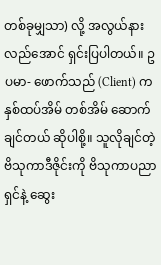တစ်ခုမျှသာ) လို့ အလွယ်နားလည်အောင် ရှင်းပြပါတယ်။ ဥပမာ- ဖောက်သည် (Client) က နှစ်ထပ်အိမ် တစ်အိမ် ဆောက်ချင်တယ် ဆိုပါစို့။ သူလိုချင်တဲ့ ဗိသုကာဒီဇိုင်းကို ဗိသုကာပညာရှင်နဲ့ ဆွေး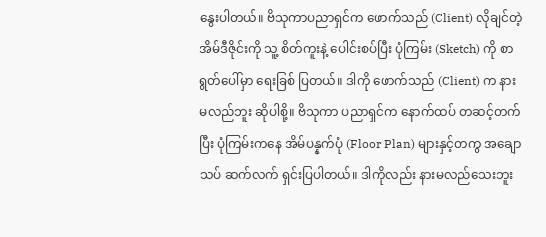နွေးပါတယ်။ ဗိသုကာပညာရှင်က ဖောက်သည် (Client) လိုချင်တဲ့ အိမ်ဒီဇိုင်းကို သူ့ စိတ်ကူးနဲ့ ပေါင်းစပ်ပြီး ပုံကြမ်း (Sketch) ကို စာရွတ်ပေါ်မှာ ရေးခြစ် ပြတယ်။ ဒါကို ဖောက်သည် (Client) က နားမလည်ဘူး ဆိုပါစို့။ ဗိသုကာ ပညာရှင်က နောက်ထပ် တဆင့်တက်ပြီး ပုံကြမ်းကနေ အိမ်ပန္နက်ပုံ (Floor Plan) များနှင့်တကွ အချောသပ် ဆက်လက် ရှင်းပြပါတယ်။ ဒါကိုလည်း နားမလည်သေးဘူး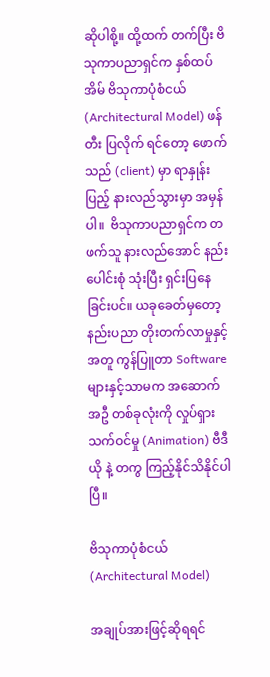ဆိုပါစို့။ ထို့ထက် တက်ပြီး ဗိသုကာပညာရှင်က နှစ်ထပ်အိမ် ဗိသုကာပုံစံငယ် (Architectural Model) ဖန်တီး ပြလိုက် ရင်တော့ ဖောက်သည် (client) မှာ ရာနှုန်းပြည့် နားလည်သွားမှာ အမှန် ပါ။  ဗိသုကာပညာရှင်က တဖက်သူ နားလည်အောင် နည်းပေါင်းစုံ သုံးပြီး ရှင်းပြနေခြင်းပင်။ ယခုခေတ်မှတော့ နည်းပညာ တိုးတက်လာမှုနှင့် အတူ ကွန်ပြူတာ Software များနှင့်သာမက အဆောက်အဦ တစ်ခုလုံးကို လှုပ်ရှားသက်ဝင်မှု (Animation) ဗီဒီယို နဲ့ တကွ ကြည့်နိုင်သိနိုင်ပါပြီ။

ဗိသုကာပုံစံငယ် (Architectural Model)

အချုပ်အားဖြင့်ဆိုရရင်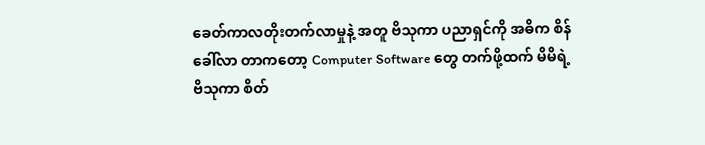ခေတ်ကာလတိုးတက်လာမှုနဲ့ အတူ ဗိသုကာ ပညာရှင်ကို အဓိက စိန်ခေါ်လာ တာကတော့ Computer Software တွေ တက်ဖို့ထက် မိမိရဲ့ ဗိသုကာ စိတ်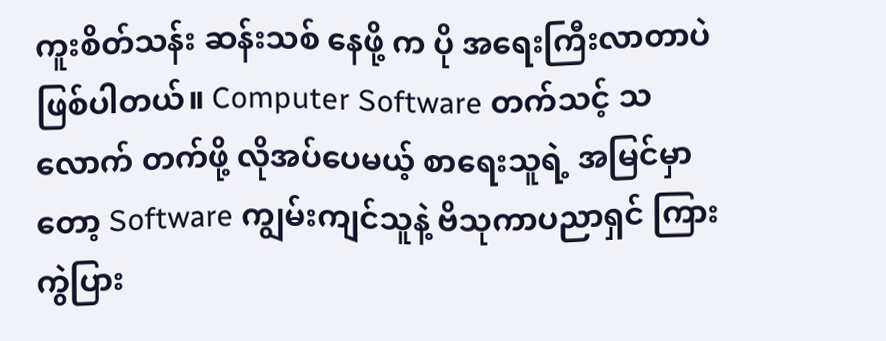ကူးစိတ်သန်း ဆန်းသစ် နေဖို့ က ပို အရေးကြီးလာတာပဲ ဖြစ်ပါတယ်။ Computer Software တက်သင့် သလောက် တက်ဖို့ လိုအပ်ပေမယ့် စာရေးသူရဲ့ အမြင်မှာတော့ Software ကျွမ်းကျင်သူနဲ့ ဗိသုကာပညာရှင် ကြား ကွဲပြား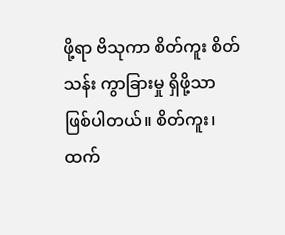ဖို့ရာ ဗိသုကာ စိတ်ကူး စိတ်သန်း ကွာခြားမှု ရှိဖို့သာ ဖြစ်ပါတယ်။ စိတ်ကူး၊ ထက်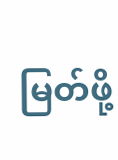မြတ်ဖို့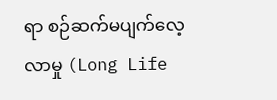ရာ စဉ်ဆက်မပျက်လေ့လာမှု (Long Life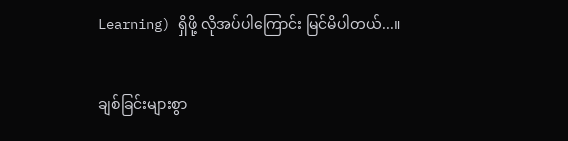Learning) ရှိဖို့ လိုအပ်ပါကြောင်း မြင်မိပါတယ်...။


ချစ်ခြင်းများစွာ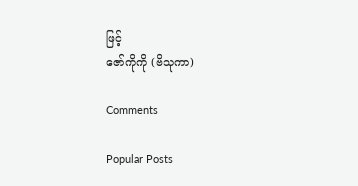ဖြင့်
ဇော်ကိုကို (ဗိသုကာ)

Comments

Popular Posts